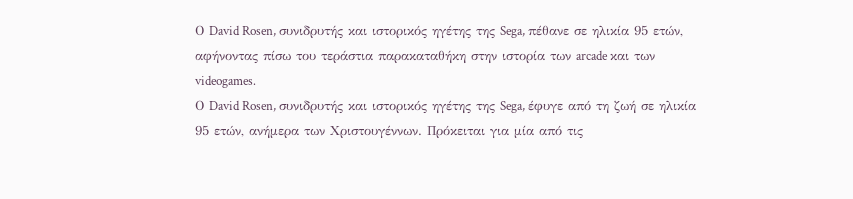Ο David Rosen, συνιδρυτής και ιστορικός ηγέτης της Sega, πέθανε σε ηλικία 95 ετών, αφήνοντας πίσω του τεράστια παρακαταθήκη στην ιστορία των arcade και των videogames.
Ο David Rosen, συνιδρυτής και ιστορικός ηγέτης της Sega, έφυγε από τη ζωή σε ηλικία 95 ετών, ανήμερα των Χριστουγέννων. Πρόκειται για μία από τις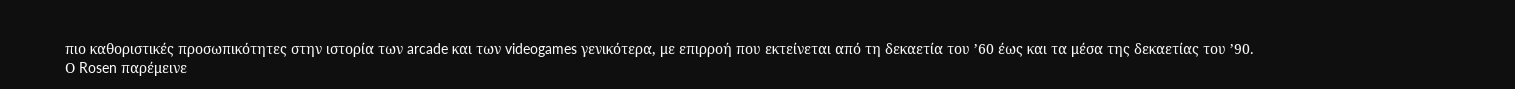πιο καθοριστικές προσωπικότητες στην ιστορία των arcade και των videogames γενικότερα, με επιρροή που εκτείνεται από τη δεκαετία του ’60 έως και τα μέσα της δεκαετίας του ’90.
Ο Rosen παρέμεινε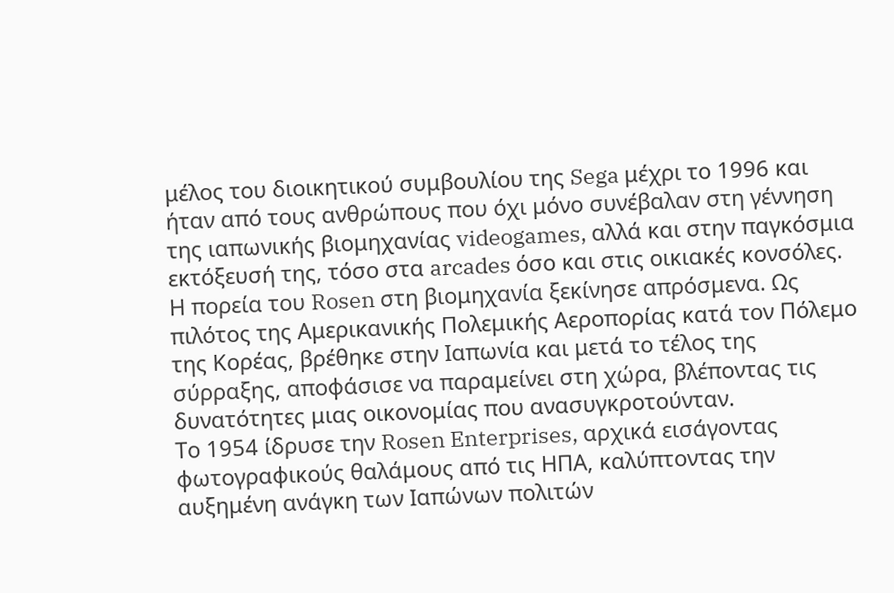μέλος του διοικητικού συμβουλίου της Sega μέχρι το 1996 και ήταν από τους ανθρώπους που όχι μόνο συνέβαλαν στη γέννηση της ιαπωνικής βιομηχανίας videogames, αλλά και στην παγκόσμια εκτόξευσή της, τόσο στα arcades όσο και στις οικιακές κονσόλες.
Η πορεία του Rosen στη βιομηχανία ξεκίνησε απρόσμενα. Ως πιλότος της Αμερικανικής Πολεμικής Αεροπορίας κατά τον Πόλεμο της Κορέας, βρέθηκε στην Ιαπωνία και μετά το τέλος της σύρραξης, αποφάσισε να παραμείνει στη χώρα, βλέποντας τις δυνατότητες μιας οικονομίας που ανασυγκροτούνταν.
Το 1954 ίδρυσε την Rosen Enterprises, αρχικά εισάγοντας φωτογραφικούς θαλάμους από τις ΗΠΑ, καλύπτοντας την αυξημένη ανάγκη των Ιαπώνων πολιτών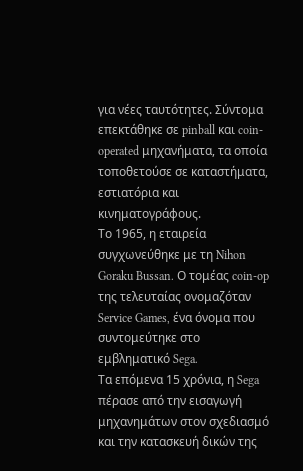για νέες ταυτότητες. Σύντομα επεκτάθηκε σε pinball και coin-operated μηχανήματα, τα οποία τοποθετούσε σε καταστήματα, εστιατόρια και κινηματογράφους.
Το 1965, η εταιρεία συγχωνεύθηκε με τη Nihon Goraku Bussan. Ο τομέας coin-op της τελευταίας ονομαζόταν Service Games, ένα όνομα που συντομεύτηκε στο εμβληματικό Sega.
Τα επόμενα 15 χρόνια, η Sega πέρασε από την εισαγωγή μηχανημάτων στον σχεδιασμό και την κατασκευή δικών της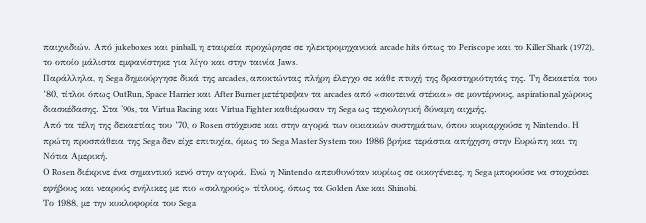παιχνιδιών. Από jukeboxes και pinball, η εταιρεία προχώρησε σε ηλεκτρομηχανικά arcade hits όπως το Periscope και το Killer Shark (1972), το οποίο μάλιστα εμφανίστηκε για λίγο και στην ταινία Jaws.
Παράλληλα, η Sega δημιούργησε δικά της arcades, αποκτώντας πλήρη έλεγχο σε κάθε πτυχή της δραστηριότητάς της. Τη δεκαετία του ’80, τίτλοι όπως OutRun, Space Harrier και After Burner μετέτρεψαν τα arcades από «σκοτεινά στέκια» σε μοντέρνους, aspirational χώρους διασκέδασης. Στα ‘90s, τα Virtua Racing και Virtua Fighter καθιέρωσαν τη Sega ως τεχνολογική δύναμη αιχμής.
Από τα τέλη της δεκαετίας του ’70, ο Rosen στόχευσε και στην αγορά των οικιακών συστημάτων, όπου κυριαρχούσε η Nintendo. Η πρώτη προσπάθεια της Sega δεν είχε επιτυχία, όμως το Sega Master System του 1986 βρήκε τεράστια απήχηση στην Ευρώπη και τη Νότια Αμερική.
Ο Rosen διέκρινε ένα σημαντικό κενό στην αγορά. Eνώ η Nintendo απευθυνόταν κυρίως σε οικογένειες, η Sega μπορούσε να στοχεύσει εφήβους και νεαρούς ενήλικες με πιο «σκληρούς» τίτλους, όπως τα Golden Axe και Shinobi.
Το 1988, με την κυκλοφορία του Sega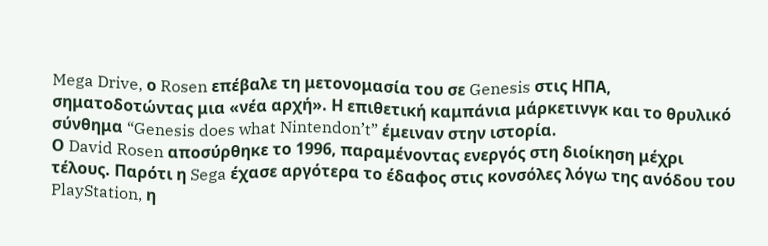Mega Drive, ο Rosen επέβαλε τη μετονομασία του σε Genesis στις ΗΠΑ, σηματοδοτώντας μια «νέα αρχή». Η επιθετική καμπάνια μάρκετινγκ και το θρυλικό σύνθημα “Genesis does what Nintendon’t” έμειναν στην ιστορία.
Ο David Rosen αποσύρθηκε το 1996, παραμένοντας ενεργός στη διοίκηση μέχρι τέλους. Παρότι η Sega έχασε αργότερα το έδαφος στις κονσόλες λόγω της ανόδου του PlayStation, η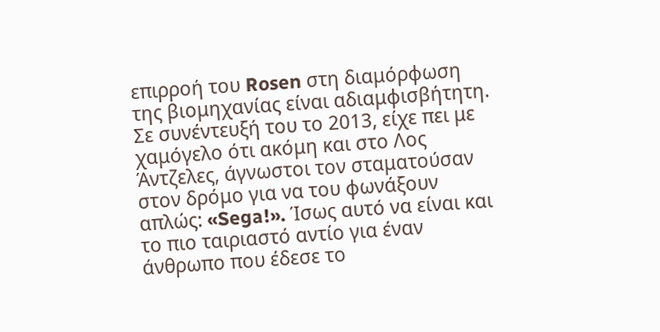επιρροή του Rosen στη διαμόρφωση της βιομηχανίας είναι αδιαμφισβήτητη.
Σε συνέντευξή του το 2013, είχε πει με χαμόγελο ότι ακόμη και στο Λος Άντζελες, άγνωστοι τον σταματούσαν στον δρόμο για να του φωνάξουν απλώς: «Sega!». Ίσως αυτό να είναι και το πιο ταιριαστό αντίο για έναν άνθρωπο που έδεσε το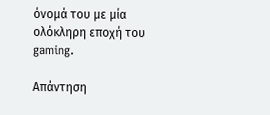όνομά του με μία ολόκληρη εποχή του gaming.

Απάντηση